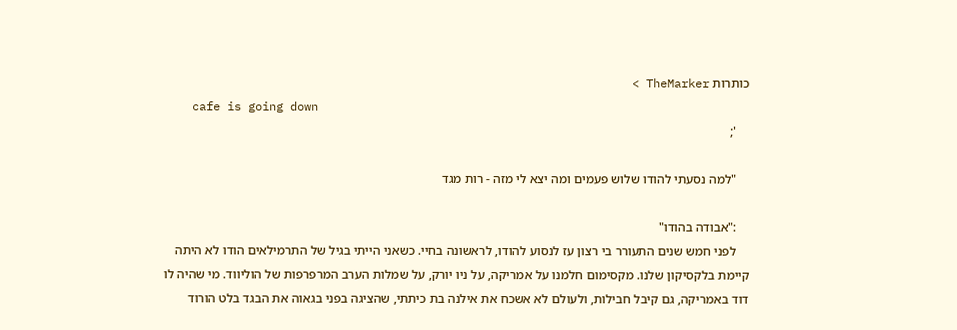כותרות TheMarker >
    cafe is going down
    ';

    "למה נסעתי להודו שלוש פעמים ומה יצא לי מזה - רות מגד

    :"אבודה בהודו"
    לפני חמש שנים התעורר בי רצון עז לנסוע להודו, לראשונה בחיי. כשאני הייתי בגיל של התרמילאים הודו לא היתה קיימת בלקסיקון שלנו. מקסימום חלמנו על אמריקה, על ניו יורק, על שמלות הערב המרפרפות של הוליווד. מי שהיה לו דוד באמריקה, גם קיבל חבילות, ולעולם לא אשכח את אילנה בת כיתתי, שהציגה בפני בגאוה את הבגד בלט הורוד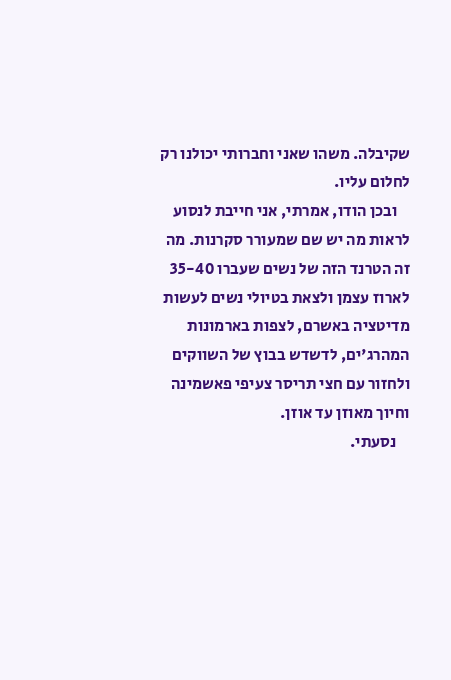שקיבלה. משהו שאני וחברותי יכולנו רק לחלום עליו.
    ובכן הודו, אמרתי, אני חייבת לנסוע לראות מה יש שם שמעורר סקרנות. מה זה הטרנד הזה של נשים שעברו 35-40 לארוז עצמן ולצאת בטיולי נשים לעשות מדיטציה באשרם, לצפות בארמונות המהרג'ים, לדשדש בבוץ של השווקים ולחזור עם חצי תריסר צעיפי פאשמינה וחיוך מאוזן עד אוזן.
    נסעתי.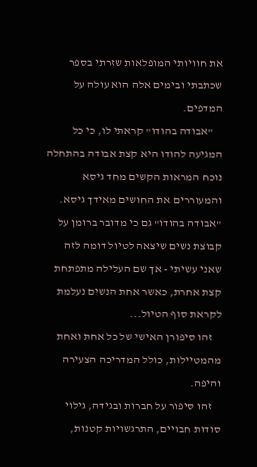את חוויותי המופלאות שזרתי בספר שכתבתי ובימים אלה הוא עולה על המדפים.
    "אבודה בהודו" קראתי לו, כי כל המגיעה להודו היא קצת אבודה בהתחלה נוכח המראות הקשים מחד גיסא והמעוררים את החושים מאידך גיסא. "אבודה בהודו" גם כי מדובר ברומן על קבוצת נשים שיצאה לטיול דומה לזה שאני עשיתי - אך שם העלילה מתפתחת קצת אחרת, כאשר אחת הנשים נעלמת לקראת סוף הטיול...
    זהו סיפורן האישי של כל אחת ואחת מהמטיילות, כולל המדריכה הצעירה והיפה.
    זהו סיפור על חברות ובגידה, גילוי סודות חבויים, התרגשויות קטנות,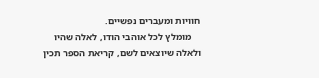חוויות ומעברים נפשיים.
    מומלץ לכל אוהבי הודו, לאלה שהיו ולאלה שיוצאים לשם, קריאת הספר תכין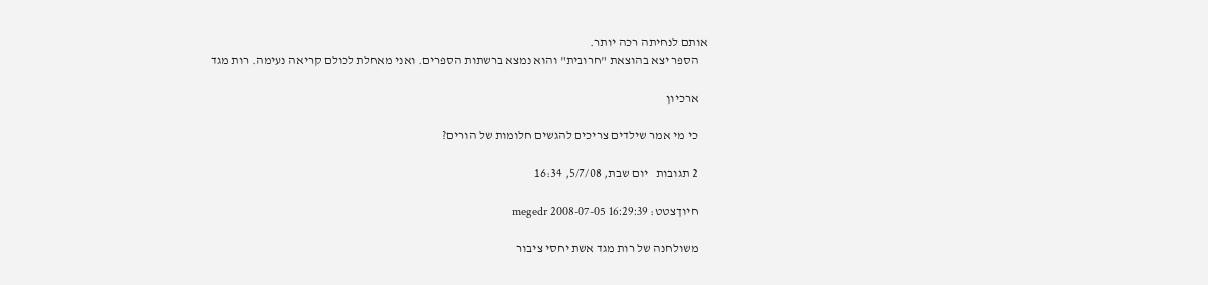אותם לנחיתה רכה יותר.
    הספר יצא בהוצאת "חרובית" והוא נמצא ברשתות הספרים. ואני מאחלת לכולם קריאה נעימה. רות מגד

    ארכיון

    כי מי אמר שילדים צריכים להגשים חלומות של הורים?

    2 תגובות   יום שבת, 5/7/08, 16:34

    חיוךצטט: megedr 2008-07-05 16:29:39

    משולחנה של רות מגד אשת יחסי ציבור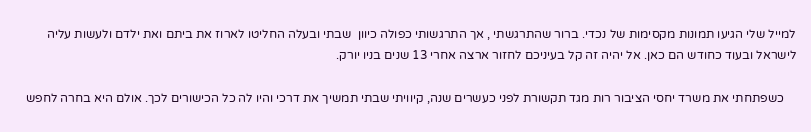למייל שלי הגיעו תמונות מקסימות של נכדי. ברור שהתרגשתי , אך התרגשותי כפולה כיוון  שבתי ובעלה החליטו לארוז את ביתם ואת ילדם ולעשות עליה לישראל ובעוד כחודש הם כאן. אל יהיה זה קל בעיניכם לחזור ארצה אחרי 13 שנים בניו יורק.

    כשפתחתי את משרד יחסי הציבור רות מגד תקשורת לפני כעשרים שנה, קיוויתי שבתי תמשיך את דרכי והיו לה כל הכישורים לכך. אולם היא בחרה לחפש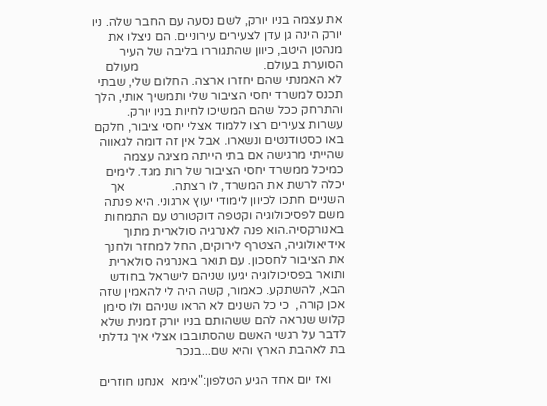את עצמה בניו יורק, לשם נסעה עם החבר שלה. ניו יורק הינה גן עדן לצעירים עירוניים. הם ניצלו את מנהטן היטב, כיוון שהתגוררו בליבה של העיר הסוערת בעולם.                                        מעולם לא האמנתי שהם יחזרו ארצה. החלום שלי, שבתי תכנס למשרד יחסי הציבור שלי ותמשיך אותי, הלך והתרחק ככל שהם המשיכו לחיות בניו יורק.  עשרות צעירים רצו ללמוד אצלי יחסי ציבור, חלקם באו כסטודנטים ונשארו. אבל אין זה דומה לגאווה שהייתי מרגישה אם בתי הייתה מציגה עצמה כמיכל ממשרד יחסי הציבור של רות מגד. לימים יכלה לרשת את המשרד, לו רצתה.               אך השניים חתכו לכיוון לימודי יעוץ ארגוני. היא פנתה משם לפסיכולוגיה וקטפה דוקטורט עם התמחות באנורקסיה.הוא פנה לאנרגיה סולארית מתוך אידיאולוגיה, הצטרף לירוקים, החל למחזר ולחנך את הציבור לחסכון. עם תואר באנרגיה סולארית ותואר בפסיכולוגיה יגיעו שניהם לישראל בחודש הבא, להשתקע. כאמור, קשה היה לי להאמין שזה אכן קורה,  כי כל השנים לא הראו שניהם ולו סימן קלוש שנראה להם ששהותם בניו יורק זמנית שלא לדבר על רגשי האשם שהסתובבו אצלי איך גדלתי בת לאהבת הארץ והיא שם...בנכר

     ואז יום אחד הגיע הטלפון:"אימא  אנחנו חוזרים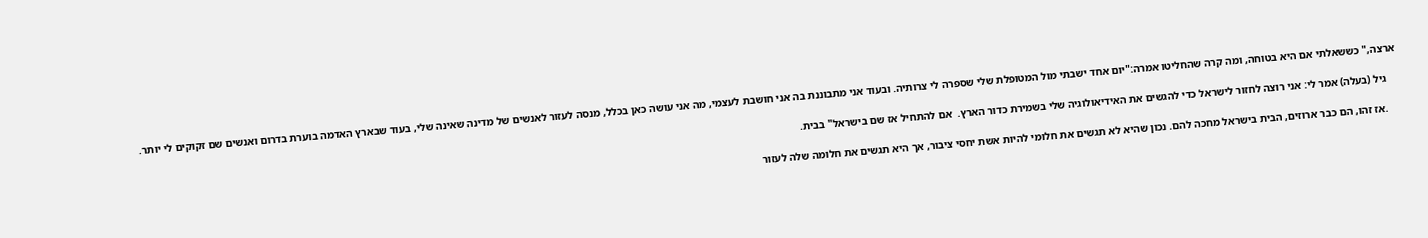ארצה," כששאלתי אם היא בטוחה, ומה קרה שהחליטו אמרה:"יום אחד ישבתי מול המטופלת שלי שספרה לי צרותיה. ובעוד אני מתבוננת בה אני חושבת לעצמי, מה אני עושה כאן בכלל, מנסה לעזור לאנשים של מדינה שאינה שלי, בעוד שבארץ האדמה בוערת בדרום ואנשים שם זקוקים לי יותר.

    גיל (בעלה) אמר לי: אני רוצה לחזור לישראל כדי להגשים את האידיאולוגיה שלי בשמירת כדור הארץ.  אם להתחיל אז שם בישראל" בבית.

    .אז זהו, הם כבר ארוזים, הבית בישראל מחכה להם. נכון שהיא לא תגשים את חלומי להיות אשת יחסי ציבור, אך היא תגשים את חלומה שלה לעזור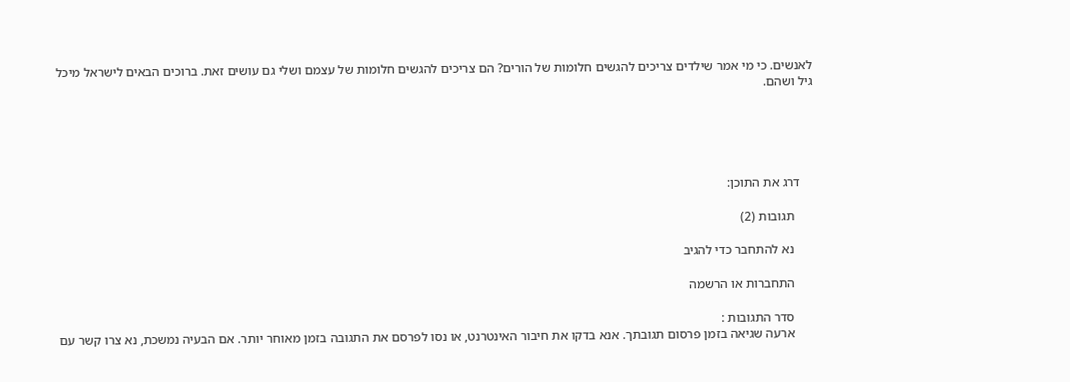לאנשים. כי מי אמר שילדים צריכים להגשים חלומות של הורים? הם צריכים להגשים חלומות של עצמם ושלי גם עושים זאת. ברוכים הבאים לישראל מיכל גיל ושהם.





    דרג את התוכן:

      תגובות (2)

      נא להתחבר כדי להגיב

      התחברות או הרשמה

      סדר התגובות :
      ארעה שגיאה בזמן פרסום תגובתך. אנא בדקו את חיבור האינטרנט, או נסו לפרסם את התגובה בזמן מאוחר יותר. אם הבעיה נמשכת, נא צרו קשר עם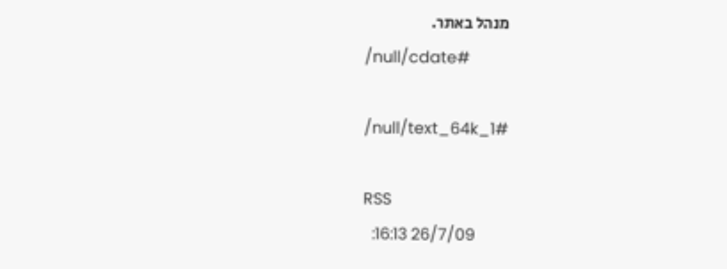מנהל באתר.
      /null/cdate#

      /null/text_64k_1#

      RSS
        26/7/09 16:13: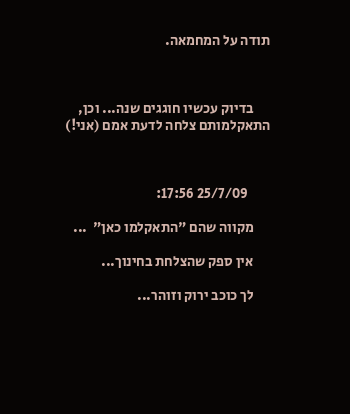תודה על המחמאה.



      בדיוק עכשיו חוגגים שנה... וכן, התאקלמותם צלחה לדעת אמם (אני!)



        25/7/09 17:56:

      מקווה שהם "התאקלמו כאן"  ...

      אין ספק שהצלחת בחינוך...

      לך כוכב ירוק וזוהר...